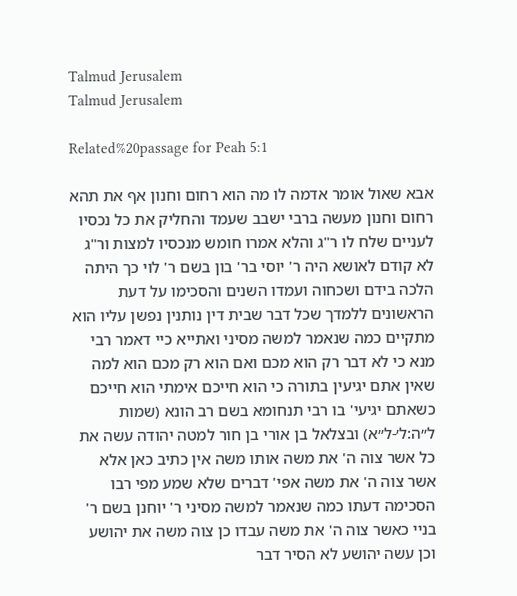Talmud Jerusalem
Talmud Jerusalem

Related%20passage for Peah 5:1

אבא שאול אומר אדמה לו מה הוא רחום וחנון אף את תהא רחום וחנון מעשה ברבי ישבב שעמד והחליק את כל נכסיו לעניים שלח לו ר"ג והלא אמרו חומש מנכסיו למצות ור"ג לא קודם לאושא היה ר' יוסי בר' בון בשם ר' לוי כך היתה הלכה בידם ושכחוה ועמדו השנים והסכימו על דעת הראשונים ללמדך שכל דבר שבית דין נותנין נפשן עליו הוא מתקיים כמה שנאמר למשה מסיני ואתייא כיי דאמר רבי מנא כי לא דבר רק הוא מכם ואם הוא רק מכם הוא למה שאין אתם יגיעין בתורה כי הוא חייכם אימתי הוא חייכם כשאתם יגיעי' בו רבי תנחומא בשם רב הונא (שמות ל״ה:ל׳-ל״א) ובצלאל בן אורי בן חור למטה יהודה עשה את כל אשר צוה ה' את משה אותו משה אין כתיב כאן אלא אשר צוה ה' את משה אפי' דברים שלא שמע מפי רבו הסכימה דעתו כמה שנאמר למשה מסיני ר' יוחנן בשם ר' בניי כאשר צוה ה' את משה עבדו כן צוה משה את יהושע וכן עשה יהושע לא הסיר דבר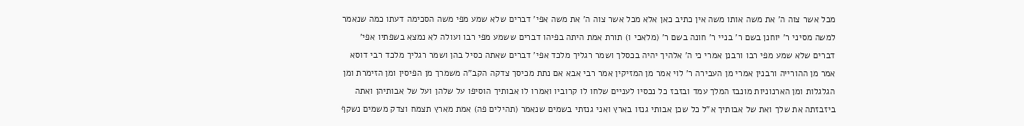מכל אשר צוה ה' את משה אותו משה אין כתיב כאן אלא מכל אשר צוה ה' את משה אפי' דברים שלא שמע מפי משה הסכימה דעתו כמה שנאמר למשה מסיני ר' יוחנן בשם ר' בניי ר' חונה בשם ר' (מלאכי ו) תורת אמת היתה בפיהו דברים ששמע מפי רבו ועולה לא נמצא בשפתיו אפי' דברים שלא שמע מפי רבו ורבנן אמרי כי ה' אלהיך יהיה בכסלך ושמר רגליך מלכד אפי' דברים שאתה כסיל בהן ושמר רגליך מלכד רבי דוסא אמר מן ההורייה ורבנין אמרי מן העבירה ר' לוי אמר מן המזיקין אמר רבי אבא אם נתת מכיסך צדקה הקב"ה משמרך מן הפיסין ומן הזימרת ומן הגלגלות ומן הארנוניות מונבז המלך עמד ובזבז כל נכסיו לעניים שלחו לו קרוביו ואמרו לו אבותיך הוסיפו על שלהן ועל של אבותיהן ואתה ביזבזתה את שלך ואת של אבותיך א"ל כל שכן אבותי גנזו בארץ ואני גנזתי בשמים שנאמר (תהילים פה) אמת מארץ תצמח וצדק משמים נשקף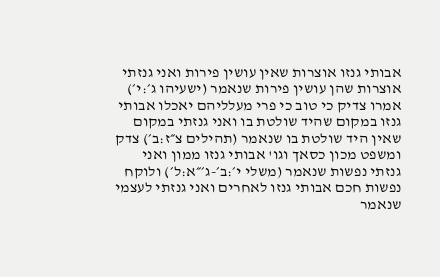אבותי גנזו אוצרות שאין עושין פירות ואני גנזתי אוצרות שהן עושין פירות שנאמר (ישעיהו ג׳:י׳) אמרו צדיק כי טוב כי פרי מעלליהם יאכלו אבותי גנזו במקום שהיד שולטת בו ואני גנזתי במקום שאין היד שולטת בו שנאמר (תהילים צ״ז:ב׳) צדק ומשפט מכון כסאך וגו' אבותי גנזו ממון ואני גנזתי נפשות שנאמר (משלי י׳:ב׳-ג׳״א:ל׳) ולוקח נפשות חכם אבותי גנזו לאחרים ואני גנזתי לעצמי שנאמר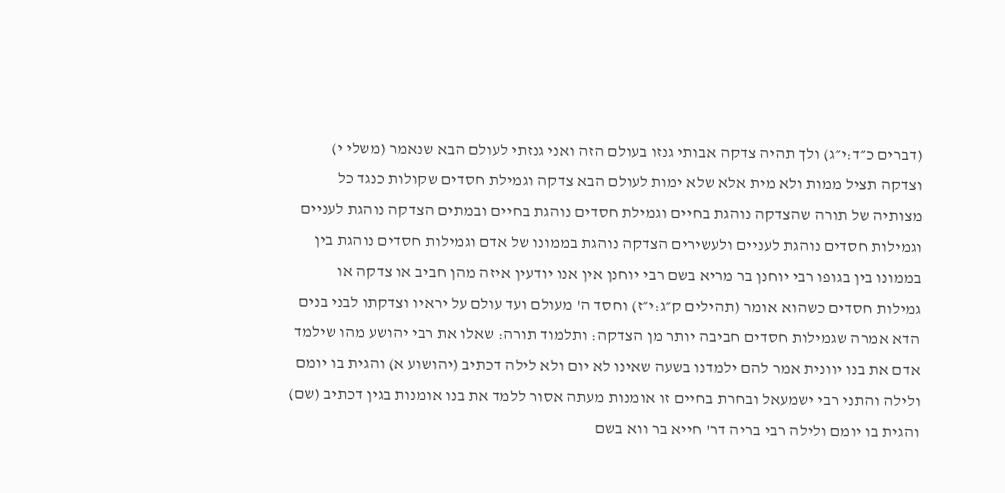(דברים כ״ד:י״ג) ולך תהיה צדקה אבותי גנזו בעולם הזה ואני גנזתי לעולם הבא שנאמר (משלי י) וצדקה תציל ממות ולא מית אלא שלא ימות לעולם הבא צדקה וגמילת חסדים שקולות כנגד כל מצותיה של תורה שהצדקה נוהגת בחיים וגמילת חסדים נוהגת בחיים ובמתים הצדקה נוהגת לעניים וגמילות חסדים נוהגת לעניים ולעשירים הצדקה נוהגת בממונו של אדם וגמילות חסדים נוהגת בין בממונו בין בגופו רבי יוחנן בר מריא בשם רבי יוחנן אין אנו יודעין איזה מהן חביב או צדקה או גמילות חסדים כשהוא אומר (תהילים ק״ג:י״ז) וחסד ה' מעולם ועד עולם על יראיו וצדקתו לבני בנים הדא אמרה שגמילות חסדים חביבה יותר מן הצדקה: ותלמוד תורה: שאלו את רבי יהושע מהו שילמד אדם את בנו יוונית אמר להם ילמדנו בשעה שאינו לא יום ולא לילה דכתיב (יהושוע א) והגית בו יומם ולילה והתני רבי ישמעאל ובחרת בחיים זו אומנות מעתה אסור ללמד את בנו אומנות בגין דכתיב (שם) והגית בו יומם ולילה רבי בריה דר' חייא בר ווא בשם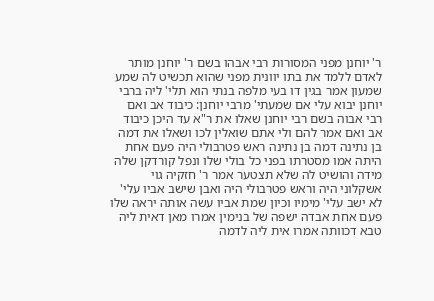ר' יוחנן מפני המסורות רבי אבהו בשם ר' יוחנן מותר לאדם ללמד את בתו יוונית מפני שהוא תכשיט לה שמע שמעון אמר בגין דו בעי מלפה בנתי הוא תלי' ליה ברבי יוחנן יבוא עלי אם שמעתי' מרבי יוחנן: כיבוד אב ואם רבי אבוה בשם רבי יוחנן שאלו את ר"א עד היכן כיבוד אב ואם אמר להם ולי אתם שואלין לכו ושאלו את דמה בן נתינה דמה בן נתינה ראש פטרבולי היה פעם אחת היתה אמו מסטרתו בפני כל בולי שלו ונפל קורדקן שלה מידה והושיט לה שלא תצטער אמר ר' חזקיה גוי אשקלוני היה וראש פטרבולי היה ואבן שישב אביו עלי' לא ישב עלי' מימיו וכיון שמת אביו עשה אותה יראה שלו פעם אחת אבדה ישפה של בנימין אמרו מאן דאית ליה טבא דכוותה אמרו אית ליה לדמה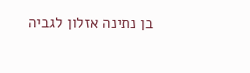בן נתינה אזלון לגביה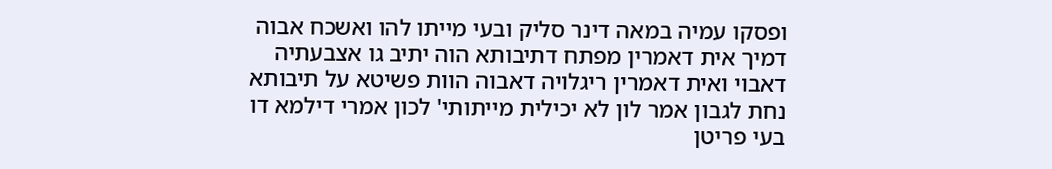ופסקו עמיה במאה דינר סליק ובעי מייתו להו ואשכח אבוה דמיך אית דאמרין מפתח דתיבותא הוה יתיב גו אצבעתיה דאבוי ואית דאמרין ריגלויה דאבוה הוות פשיטא על תיבותא נחת לגבון אמר לון לא יכילית מייתותי' לכון אמרי דילמא דו בעי פריטן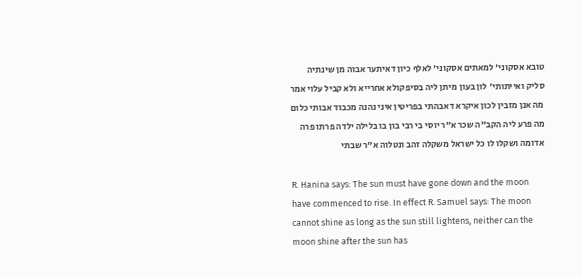טובא אסקוני' למאתים אסקוני' לאלף כיון דאיתער אבוה מן שינתיה סליק ואייתותי' לון בעון מיתן ליה בסיפקולא אחרייא ולא קביל עלוי אמר מה אנן מזבין לכון איקרא דאבהתי בפריטין איני נהנה מכבוד אבותי כלום מה פרע ליה הקב"ה שכר א"ר יוסי בי רבי בון בו בלילה ילדה פרתו פרה אדומה ושקלו לו כל ישראל משקלה זהב ונטלוה א"ר שבתי

R. Hanina says: The sun must have gone down and the moon have commenced to rise. In effect R. Samuel says: The moon cannot shine as long as the sun still lightens, neither can the moon shine after the sun has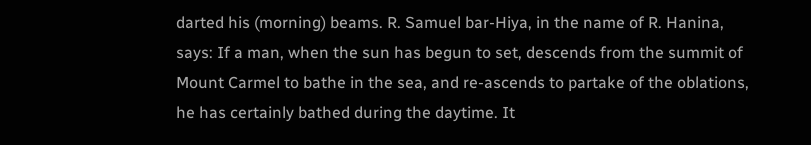darted his (morning) beams. R. Samuel bar-Hiya, in the name of R. Hanina, says: If a man, when the sun has begun to set, descends from the summit of Mount Carmel to bathe in the sea, and re-ascends to partake of the oblations, he has certainly bathed during the daytime. It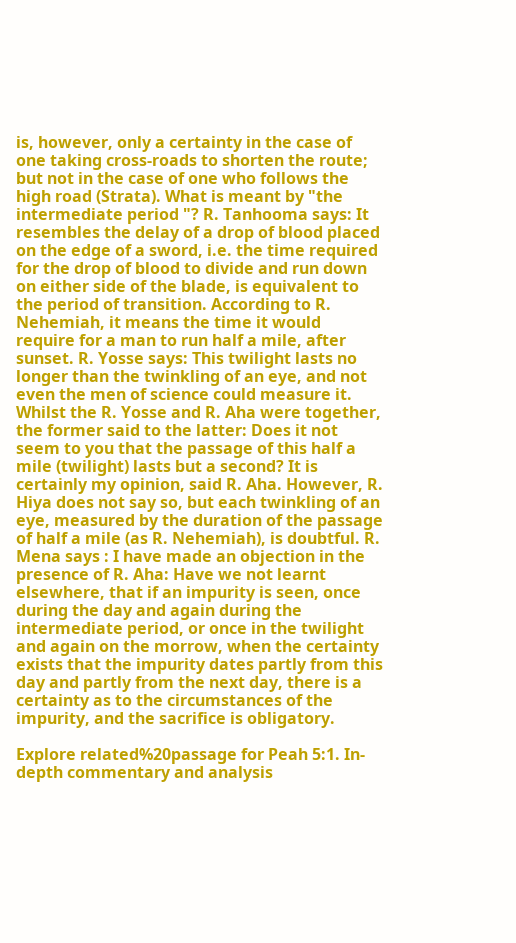is, however, only a certainty in the case of one taking cross-roads to shorten the route; but not in the case of one who follows the high road (Strata). What is meant by "the intermediate period "? R. Tanhooma says: It resembles the delay of a drop of blood placed on the edge of a sword, i.e. the time required for the drop of blood to divide and run down on either side of the blade, is equivalent to the period of transition. According to R. Nehemiah, it means the time it would require for a man to run half a mile, after sunset. R. Yosse says: This twilight lasts no longer than the twinkling of an eye, and not even the men of science could measure it. Whilst the R. Yosse and R. Aha were together, the former said to the latter: Does it not seem to you that the passage of this half a mile (twilight) lasts but a second? It is certainly my opinion, said R. Aha. However, R. Hiya does not say so, but each twinkling of an eye, measured by the duration of the passage of half a mile (as R. Nehemiah), is doubtful. R. Mena says : I have made an objection in the presence of R. Aha: Have we not learnt elsewhere, that if an impurity is seen, once during the day and again during the intermediate period, or once in the twilight and again on the morrow, when the certainty exists that the impurity dates partly from this day and partly from the next day, there is a certainty as to the circumstances of the impurity, and the sacrifice is obligatory.

Explore related%20passage for Peah 5:1. In-depth commentary and analysis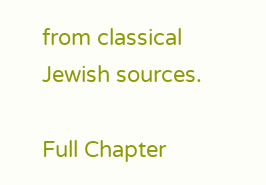from classical Jewish sources.

Full Chapter